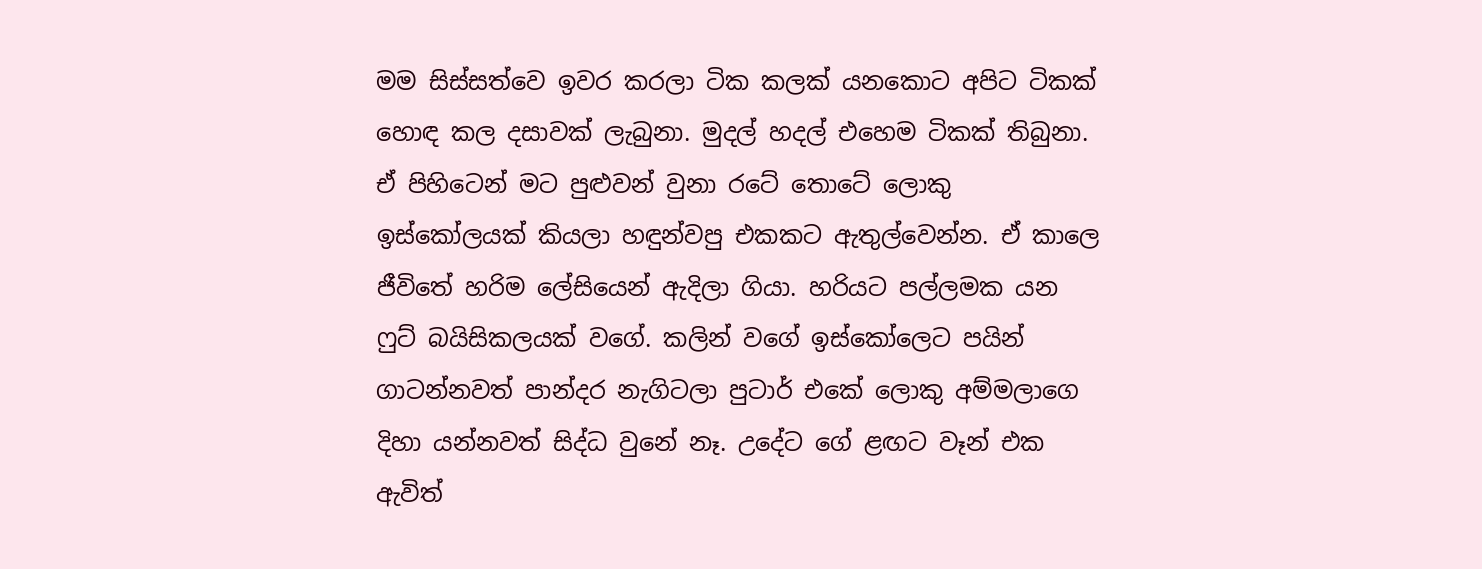මම සිස්සත්වෙ ඉවර කරලා ටික කලක් යනකොට අපිට ටිකක් හොඳ කල දසාවක් ලැබුනා. මුදල් හදල් එහෙම ටිකක් තිබුනා. ඒ පිහිටෙන් මට පුළුවන් වුනා රටේ තොටේ ලොකු ඉස්කෝලයක් කියලා හඳුන්වපු එකකට ඇතුල්වෙන්න. ඒ කාලෙ ජීවිතේ හරිම ලේසියෙන් ඇදිලා ගියා. හරියට පල්ලමක යන ෆුට් බයිසිකලයක් වගේ. කලින් වගේ ඉස්කෝලෙට පයින් ගාටන්නවත් පාන්දර නැගිටලා පුටාර් එකේ ලොකු අම්මලාගෙ දිහා යන්නවත් සිද්ධ වුනේ නෑ. උදේට ගේ ළඟට වෑන් එක ඇවිත්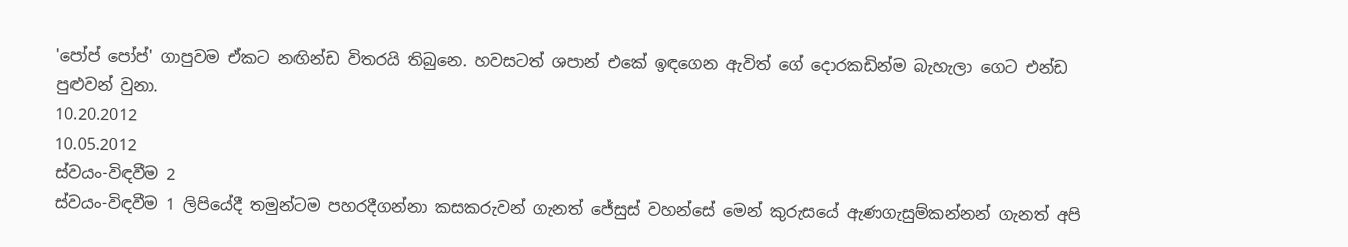'පෝප් පෝප්' ගාපුවම ඒකට නඟින්ඩ විතරයි තිබුනෙ. හවසටත් ශපාන් එකේ ඉඳගෙන ඇවිත් ගේ දොරකඩින්ම බැහැලා ගෙට එන්ඩ පුළුවන් වුනා.
10.20.2012
10.05.2012
ස්වයං-විඳවීම 2
ස්වයං-විඳවීම 1 ලිපියේදී තමුන්ටම පහරදීගන්නා කසකරුවන් ගැනත් ජේසුස් වහන්සේ මෙන් කුරුසයේ ඇණගැසුම්කන්නන් ගැනත් අපි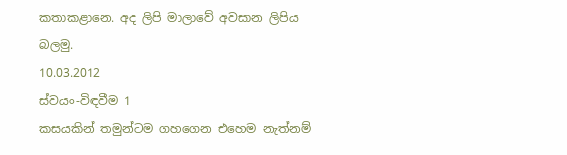කතාකළානෙ. අද ලිපි මාලාවේ අවසාන ලිපිය බලමු.
10.03.2012
ස්වයං-විඳවීම 1
කසයකින් තමුන්ටම ගහගෙන එහෙම නැත්නම්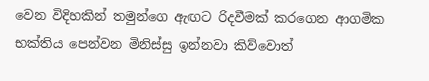වෙන විදිහකින් තමුන්ගෙ ඇඟට රිදවීමක් කරගෙන ආගමික භක්තිය පෙන්වන මිනිස්සු ඉන්නවා කිව්වොත්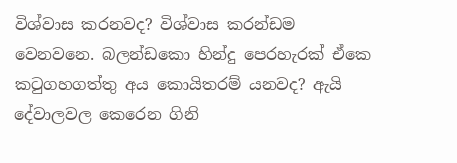විශ්වාස කරනවද? විශ්වාස කරන්ඩම වෙනවනෙ. බලන්ඩකො හින්දු පෙරහැරක් ඒකෙ කටුගහගත්තු අය කොයිතරම් යනවද? ඇයි දේවාලවල කෙරෙන ගිනි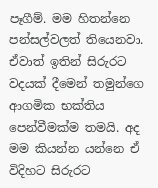පෑගීම්. මම හිතන්නෙ පන්සල්වලත් තියෙනවා. ඒවාත් ඉතින් සිරුරට වදයක් දීමෙන් තමුන්ගෙ ආගමික භක්තිය පෙන්වීමක්ම තමයි. අද මම කියන්න යන්නෙ ඒ විදිහට සිරුරට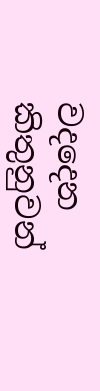වදදෙන කිතුනුවන්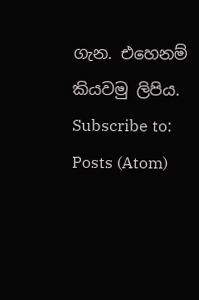ගැන. එහෙනම් කියවමු ලිපිය.
Subscribe to:
Posts (Atom)